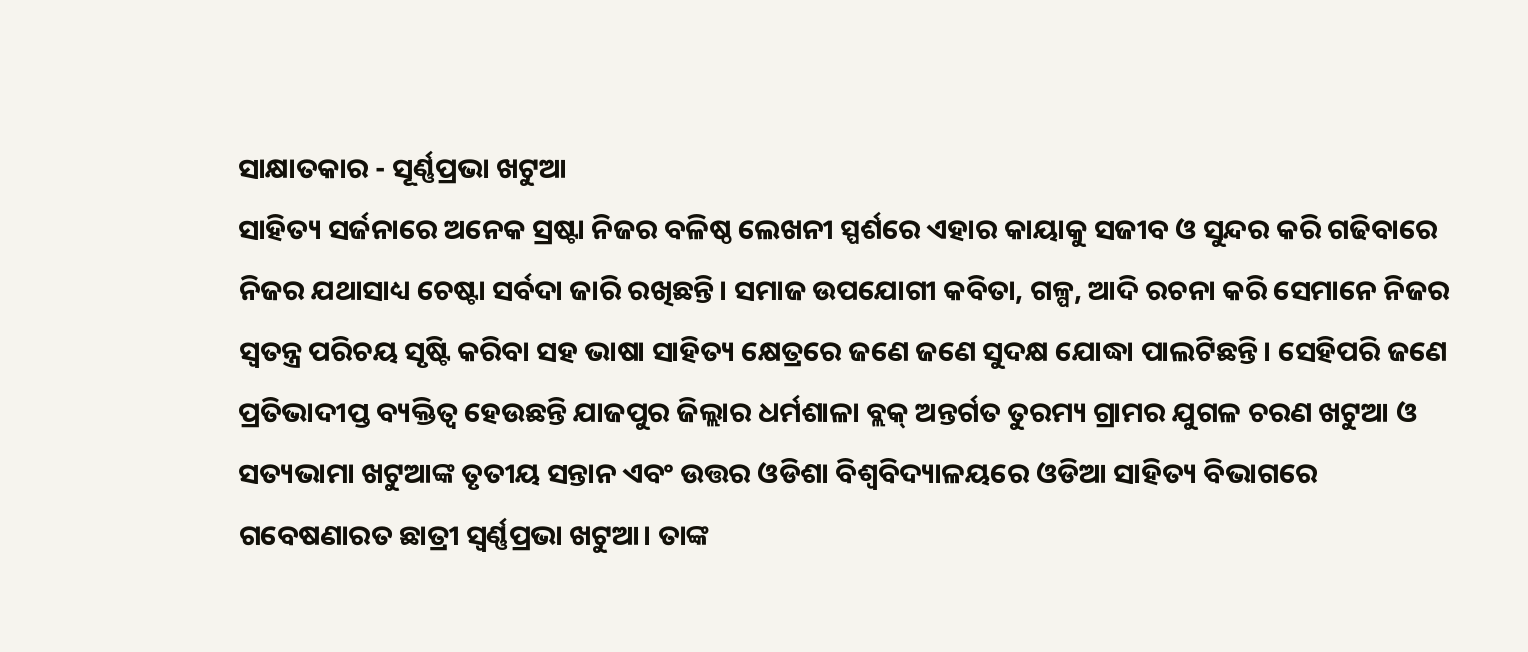ସାକ୍ଷାତକାର - ସୂର୍ଣ୍ଣପ୍ରଭା ଖଟୁଆ
ସାହିତ୍ୟ ସର୍ଜନାରେ ଅନେକ ସ୍ରଷ୍ଟା ନିଜର ବଳିଷ୍ଠ ଲେଖନୀ ସ୍ପର୍ଶରେ ଏହାର କାୟାକୁ ସଜୀବ ଓ ସୁନ୍ଦର କରି ଗଢିବାରେ ନିଜର ଯଥାସାଧ୍ୟ ଚେଷ୍ଟା ସର୍ବଦା ଜାରି ରଖିଛନ୍ତି। ସମାଜ ଉପଯୋଗୀ କବିତା, ଗଳ୍ପ, ଆଦି ରଚନା କରି ସେମାନେ ନିଜର ସ୍ବତନ୍ତ୍ର ପରିଚୟ ସୃଷ୍ଟି କରିବା ସହ ଭାଷା ସାହିତ୍ୟ କ୍ଷେତ୍ରରେ ଜଣେ ଜଣେ ସୁଦକ୍ଷ ଯୋଦ୍ଧା ପାଲଟିଛନ୍ତି। ସେହିପରି ଜଣେ ପ୍ରତିଭାଦୀପ୍ତ ବ୍ୟକ୍ତିତ୍ବ ହେଉଛନ୍ତି ଯାଜପୁର ଜିଲ୍ଲାର ଧର୍ମଶାଳା ବ୍ଲକ୍ ଅନ୍ତର୍ଗତ ତୁରମ୍ୟ ଗ୍ରାମର ଯୁଗଳ ଚରଣ ଖଟୁଆ ଓ ସତ୍ୟଭାମା ଖଟୁଆଙ୍କ ତୃତୀୟ ସନ୍ତାନ ଏବଂ ଉତ୍ତର ଓଡିଶା ବିଶ୍ବବିଦ୍ୟାଳୟରେ ଓଡିଆ ସାହିତ୍ୟ ବିଭାଗରେ ଗବେଷଣାରତ ଛାତ୍ରୀ ସ୍ବର୍ଣ୍ଣପ୍ରଭା ଖଟୁଆ। ତାଙ୍କ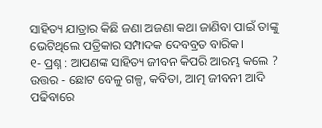ସାହିତ୍ୟ ଯାତ୍ରାର କିଛି ଜଣା ଅଜଣା କଥା ଜାଣିବା ପାଇଁ ତାଙ୍କୁ ଭେଟିଥିଲେ ପତ୍ରିକାର ସମ୍ପାଦକ ଦେବବ୍ରତ ବାରିକ।
୧- ପ୍ରଶ୍ନ : ଆପଣଙ୍କ ସାହିତ୍ୟ ଜୀବନ କିପରି ଆରମ୍ଭ କଲେ ?
ଉତ୍ତର - ଛୋଟ ବେଳୁ ଗଳ୍ପ, କବିତା, ଆତ୍ମ ଜୀବନୀ ଆଦି ପଢିବାରେ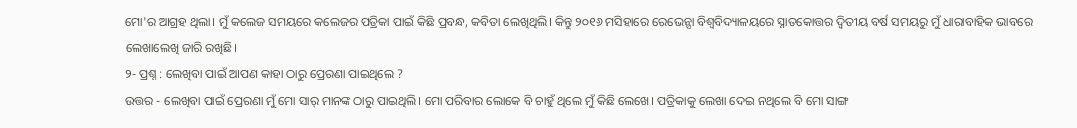ମୋ'ର ଆଗ୍ରହ ଥିଲା। ମୁଁ କଲେଜ ସମୟରେ କଲେଜର ପତ୍ରିକା ପାଇଁ କିଛି ପ୍ରବନ୍ଧ, କବିତା ଲେଖିଥିଲି। କିନ୍ତୁ ୨୦୧୬ ମସିହାରେ ରେଭେନ୍ସା ବିଶ୍ଵବିଦ୍ୟାଳୟରେ ସ୍ନାତକୋତ୍ତର ଦ୍ବିତୀୟ ବର୍ଷ ସମୟରୁ ମୁଁ ଧାରାବାହିକ ଭାବରେ ଲେଖାଲେଖି ଜାରି ରଖିଛି।
୨- ପ୍ରଶ୍ନ : ଲେଖିବା ପାଇଁ ଆପଣ କାହା ଠାରୁ ପ୍ରେରଣା ପାଇଥିଲେ ?
ଉତ୍ତର - ଲେଖିବା ପାଇଁ ପ୍ରେରଣା ମୁଁ ମୋ ସାର୍ ମାନଙ୍କ ଠାରୁ ପାଇଥିଲି। ମୋ ପରିବାର ଲୋକେ ବି ଚାହୁଁ ଥିଲେ ମୁଁ କିଛି ଲେଖେ। ପତ୍ରିକାକୁ ଲେଖା ଦେଇ ନଥିଲେ ବି ମୋ ସାଙ୍ଗ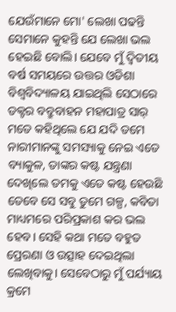ଯେଉଁମାନେ ମୋ' ଲେଖା ପଢନ୍ତି ସେମାନେ କୁହନ୍ତି ଯେ ଲେଖା ଭଲ ହେଇଛି ବୋଲି। ଯେବେ ମୁଁ ଦ୍ବିତୀୟ ବର୍ଷ ସମୟରେ ଉତ୍ତର ଓଡିଶା ବିଶ୍ବବିଦ୍ୟାଳୟ ଯାଇଥିଲି ସେଠାରେ ଡକ୍ଟର ବବ୍ରୁବାହନ ମହାପାତ୍ର ସାର୍ ମତେ କହିଥିଲେ ଯେ ଯଦି ତମେ ନାରୀମାନଙ୍କୁ ସମସ୍ୟାକୁ ନେଇ ଏତେ ବ୍ୟାକୁଳ, ତାଙ୍କର କଷ୍ଟ ଯନ୍ତ୍ରଣା ଦେଖିଲେ ତମକୁ ଏତେ କଷ୍ଟ ହେଉଛି ତେବେ ସେ ସବୁ ତୁମେ ଗଳ୍ପ, କବିତା ମାଧ୍ୟମରେ ପରିପ୍ରକାଶ କର ଭଲ ହେବ। ସେହି କଥା ମତେ ବହୁତ ପ୍ରେରଣା ଓ ଉତ୍ସାହ ଦେଇଥିଲା ଲେଖିବାକୁ। ସେବେଠାରୁ ମୁଁ ପର୍ଯ୍ୟାୟ କ୍ରମେ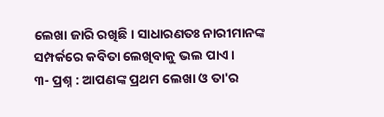ଲେଖା ଜାରି ରଖିଛି। ସାଧାରଣତଃ ନାରୀମାନଙ୍କ ସମ୍ପର୍କରେ କବିତା ଲେଖିବାକୁ ଭଲ ପାଏ।
୩- ପ୍ରଶ୍ନ : ଆପଣଙ୍କ ପ୍ରଥମ ଲେଖା ଓ ତା'ର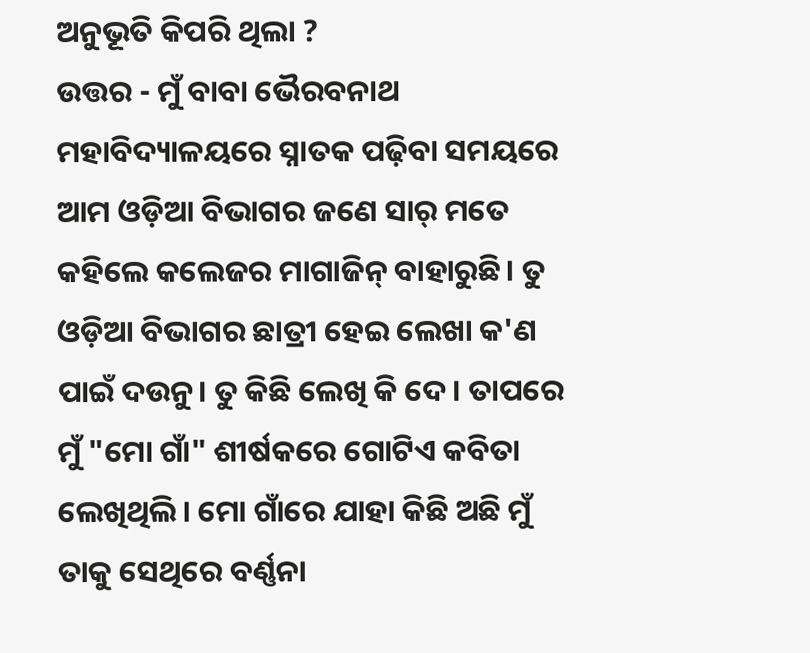ଅନୁଭୂତି କିପରି ଥିଲା ?
ଉତ୍ତର - ମୁଁ ବାବା ଭୈରବନାଥ ମହାବିଦ୍ୟାଳୟରେ ସ୍ନାତକ ପଢ଼ିବା ସମୟରେ ଆମ ଓଡ଼ିଆ ବିଭାଗର ଜଣେ ସାର୍ ମତେ କହିଲେ କଲେଜର ମାଗାଜିନ୍ ବାହାରୁଛି। ତୁ ଓଡ଼ିଆ ବିଭାଗର ଛାତ୍ରୀ ହେଇ ଲେଖା କ'ଣ ପାଇଁ ଦଉନୁ। ତୁ କିଛି ଲେଖି କି ଦେ। ତାପରେ ମୁଁ "ମୋ ଗାଁ" ଶୀର୍ଷକରେ ଗୋଟିଏ କବିତା ଲେଖିଥିଲି। ମୋ ଗାଁରେ ଯାହା କିଛି ଅଛି ମୁଁ ତାକୁ ସେଥିରେ ବର୍ଣ୍ଣନା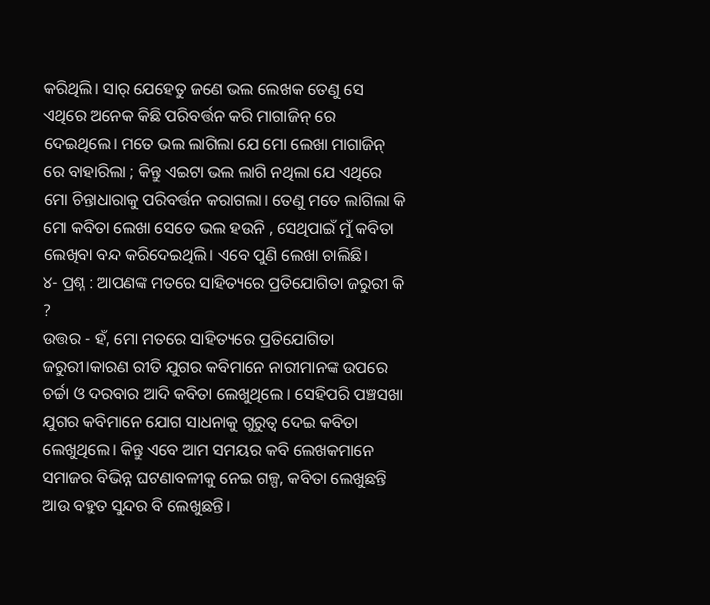କରିଥିଲି। ସାର୍ ଯେହେତୁ ଜଣେ ଭଲ ଲେଖକ ତେଣୁ ସେ ଏଥିରେ ଅନେକ କିଛି ପରିବର୍ତ୍ତନ କରି ମାଗାଜିନ୍ ରେ ଦେଇଥିଲେ। ମତେ ଭଲ ଲାଗିଲା ଯେ ମୋ ଲେଖା ମାଗାଜିନ୍ ରେ ବାହାରିଲା ; କିନ୍ତୁ ଏଇଟା ଭଲ ଲାଗି ନଥିଲା ଯେ ଏଥିରେ ମୋ ଚିନ୍ତାଧାରାକୁ ପରିବର୍ତ୍ତନ କରାଗଲା। ତେଣୁ ମତେ ଲାଗିଲା କି ମୋ କବିତା ଲେଖା ସେତେ ଭଲ ହଉନି , ସେଥିପାଇଁ ମୁଁ କବିତା ଲେଖିବା ବନ୍ଦ କରିଦେଇଥିଲି। ଏବେ ପୁଣି ଲେଖା ଚାଲିଛି।
୪- ପ୍ରଶ୍ନ : ଆପଣଙ୍କ ମତରେ ସାହିତ୍ୟରେ ପ୍ରତିଯୋଗିତା ଜରୁରୀ କି ?
ଉତ୍ତର - ହଁ, ମୋ ମତରେ ସାହିତ୍ୟରେ ପ୍ରତିଯୋଗିତା ଜରୁରୀ।କାରଣ ରୀତି ଯୁଗର କବିମାନେ ନାରୀମାନଙ୍କ ଉପରେ ଚର୍ଚ୍ଚା ଓ ଦରବାର ଆଦି କବିତା ଲେଖୁଥିଲେ । ସେହିପରି ପଞ୍ଚସଖା ଯୁଗର କବିମାନେ ଯୋଗ ସାଧନାକୁ ଗୁରୁତ୍ବ ଦେଇ କବିତା ଲେଖୁଥିଲେ। କିନ୍ତୁ ଏବେ ଆମ ସମୟର କବି ଲେଖକମାନେ ସମାଜର ବିଭିନ୍ନ ଘଟଣାବଳୀକୁ ନେଇ ଗଳ୍ପ, କବିତା ଲେଖୁଛନ୍ତି ଆଉ ବହୁତ ସୁନ୍ଦର ବି ଲେଖୁଛନ୍ତି।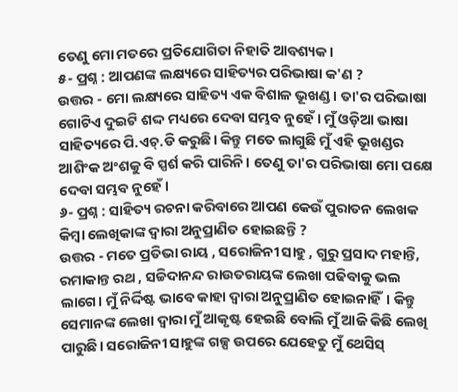ତେଣୁ ମୋ ମତରେ ପ୍ରତିଯୋଗିତା ନିହାତି ଆବଶ୍ୟକ।
୫- ପ୍ରଶ୍ନ : ଆପଣଙ୍କ ଲକ୍ଷ୍ୟରେ ସାହିତ୍ୟର ପରିଭାଷା କ'ଣ ?
ଉତ୍ତର - ମୋ ଲକ୍ଷ୍ୟରେ ସାହିତ୍ୟ ଏକ ବିଶାଳ ଭୂଖଣ୍ଡ। ତା'ର ପରିଭାଷା ଗୋଟିଏ ଦୁଇଟି ଶଦ୍ଦ ମଧ୍ୟରେ ଦେବା ସମ୍ଭବ ନୁହେଁ। ମୁଁ ଓଡ଼ିଆ ଭାଷା ସାହିତ୍ୟରେ ପି.ଏଚ୍.ଡି କରୁଛି। କିନ୍ତୁ ମତେ ଲାଗୁଛି ମୁଁ ଏହି ଭୂଖଣ୍ଡର ଆଶିଂକ ଅଂଶକୁ ବି ସ୍ପର୍ଶ କରି ପାରିନି। ତେଣୁ ତା'ର ପରିଭାଷା ମୋ ପକ୍ଷେ ଦେବା ସମ୍ଭବ ନୁହେଁ।
୬- ପ୍ରଶ୍ନ : ସାହିତ୍ୟ ରଚନା କରିବାରେ ଆପଣ କେଉଁ ପୁରାତନ ଲେଖକ କିମ୍ବା ଲେଖିକାଙ୍କ ଦ୍ଵାରା ଅନୁପ୍ରାଣିତ ହୋଇଛନ୍ତି ?
ଉତ୍ତର - ମତେ ପ୍ରତିଭା ରାୟ , ସରୋଜିନୀ ସାହୁ , ଗୁରୁ ପ୍ରସାଦ ମହାନ୍ତି, ରମାକାନ୍ତ ରଥ , ସଚ୍ଚିଦାନନ୍ଦ ରାଉତରାୟଙ୍କ ଲେଖା ପଢିବାକୁ ଭଲ ଲାଗେ। ମୁଁ ନିର୍ଦ୍ଦିଷ୍ଟ ଭାବେ କାହା ଦ୍ଵାରା ଅନୁପ୍ରାଣିତ ହୋଇନାହିଁ। କିନ୍ତୁ ସେମାନଙ୍କ ଲେଖା ଦ୍ଵାରା ମୁଁ ଆକୃଷ୍ଟ ହେଇଛି ବୋଲି ମୁଁ ଆଜି କିଛି ଲେଖି ପାରୁଛି। ସରୋଜିନୀ ସାହୁଙ୍କ ଗଳ୍ପ ଉପରେ ଯେହେତୁ ମୁଁ ଥେସିସ୍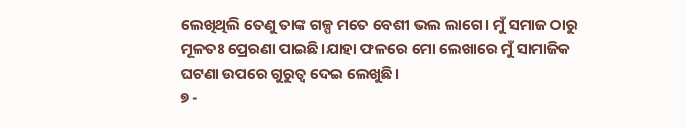ଲେଖିଥିଲି ତେଣୁ ତାଙ୍କ ଗଳ୍ପ ମତେ ବେଶୀ ଭଲ ଲାଗେ। ମୁଁ ସମାଜ ଠାରୁ ମୂଳତଃ ପ୍ରେରଣା ପାଇଛି।ଯାହା ଫଳରେ ମୋ ଲେଖାରେ ମୁଁ ସାମାଜିକ ଘଟଣା ଉପରେ ଗୁରୁତ୍ବ ଦେଇ ଲେଖୁଛି।
୭ -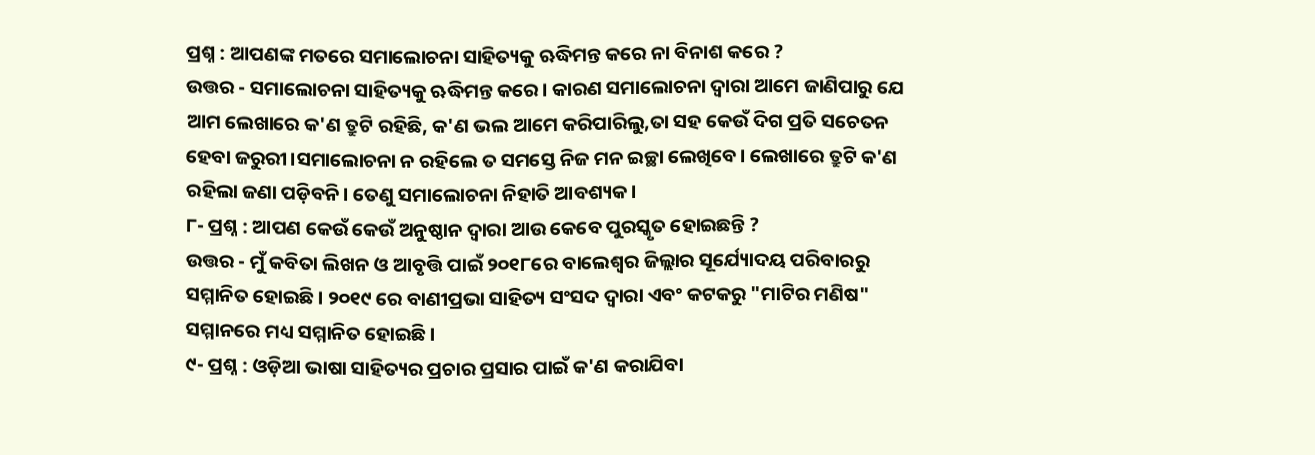ପ୍ରଶ୍ନ : ଆପଣଙ୍କ ମତରେ ସମାଲୋଚନା ସାହିତ୍ୟକୁ ଋଦ୍ଧିମନ୍ତ କରେ ନା ବିନାଶ କରେ ?
ଉତ୍ତର - ସମାଲୋଚନା ସାହିତ୍ୟକୁ ଋଦ୍ଧିମନ୍ତ କରେ। କାରଣ ସମାଲୋଚନା ଦ୍ଵାରା ଆମେ ଜାଣିପାରୁ ଯେ ଆମ ଲେଖାରେ କ'ଣ ତ୍ରୁଟି ରହିଛି, କ'ଣ ଭଲ ଆମେ କରିପାରିଲୁ,ତା ସହ କେଉଁ ଦିଗ ପ୍ରତି ସଚେତନ ହେବା ଜରୁରୀ।ସମାଲୋଚନା ନ ରହିଲେ ତ ସମସ୍ତେ ନିଜ ମନ ଇଚ୍ଛା ଲେଖିବେ। ଲେଖାରେ ତ୍ରୁଟି କ'ଣ ରହିଲା ଜଣା ପଡ଼ିବନି। ତେଣୁ ସମାଲୋଚନା ନିହାତି ଆବଶ୍ୟକ।
୮- ପ୍ରଶ୍ନ : ଆପଣ କେଉଁ କେଉଁ ଅନୁଷ୍ଠାନ ଦ୍ବାରା ଆଉ କେବେ ପୁରସ୍କୃତ ହୋଇଛନ୍ତି ?
ଉତ୍ତର - ମୁଁ କବିତା ଲିଖନ ଓ ଆବୃତ୍ତି ପାଇଁ ୨୦୧୮ରେ ବାଲେଶ୍ଵର ଜିଲ୍ଲାର ସୂର୍ଯ୍ୟୋଦୟ ପରିବାରରୁ ସମ୍ମାନିତ ହୋଇଛି। ୨୦୧୯ ରେ ବାଣୀପ୍ରଭା ସାହିତ୍ୟ ସଂସଦ ଦ୍ଵାରା ଏବଂ କଟକରୁ "ମାଟିର ମଣିଷ" ସମ୍ମାନରେ ମଧ୍ୟ ସମ୍ମାନିତ ହୋଇଛି।
୯- ପ୍ରଶ୍ନ : ଓଡ଼ିଆ ଭାଷା ସାହିତ୍ୟର ପ୍ରଚାର ପ୍ରସାର ପାଇଁ କ'ଣ କରାଯିବା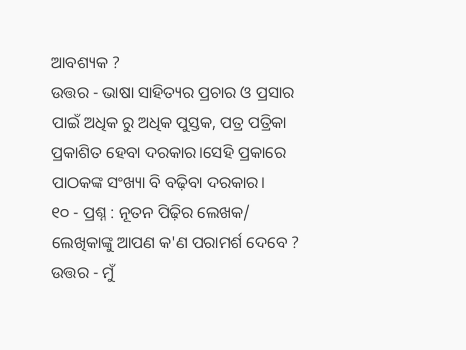ଆବଶ୍ୟକ ?
ଉତ୍ତର - ଭାଷା ସାହିତ୍ୟର ପ୍ରଚାର ଓ ପ୍ରସାର ପାଇଁ ଅଧିକ ରୁ ଅଧିକ ପୁସ୍ତକ, ପତ୍ର ପତ୍ରିକା ପ୍ରକାଶିତ ହେବା ଦରକାର।ସେହି ପ୍ରକାରେ ପାଠକଙ୍କ ସଂଖ୍ୟା ବି ବଢ଼ିବା ଦରକାର।
୧୦ - ପ୍ରଶ୍ନ : ନୂତନ ପିଢ଼ିର ଲେଖକ/ ଲେଖିକାଙ୍କୁ ଆପଣ କ'ଣ ପରାମର୍ଶ ଦେବେ ?
ଉତ୍ତର - ମୁଁ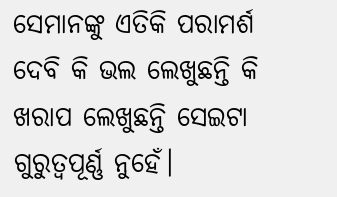ସେମାନଙ୍କୁ ଏତିକି ପରାମର୍ଶ ଦେବି କି ଭଲ ଲେଖୁଛନ୍ତି କି ଖରାପ ଲେଖୁଛନ୍ତି ସେଇଟା ଗୁରୁତ୍ବପୂର୍ଣ୍ଣ ନୁହେଁ।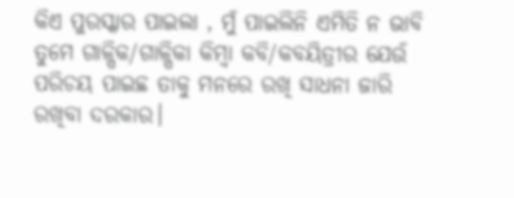କିଏ ପୁରସ୍କାର ପାଇଲା , ମୁଁ ପାଇଲିନି ଏମିତି ନ ଭାବି ତୁମେ ଗାଳ୍ପିକ/ଗାଳ୍ପିକା କିମ୍ବା କବି/କବୟିତ୍ରୀର ଯେଉଁ ପରିଚୟ ପାଇଛ ତାକୁ ମନରେ ରଖି ସାଧନା ଜାରି ରଖିବା ଦରକାର।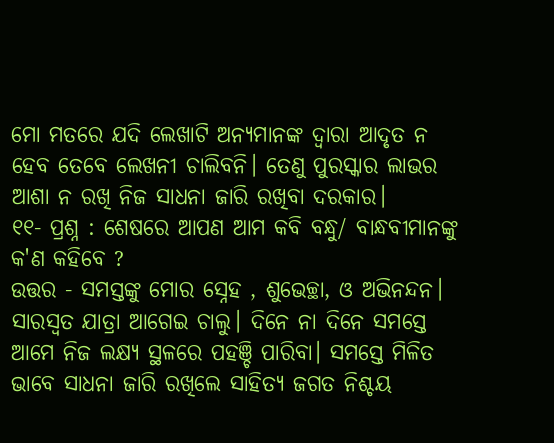ମୋ ମତରେ ଯଦି ଲେଖାଟି ଅନ୍ୟମାନଙ୍କ ଦ୍ଵାରା ଆଦୃତ ନ ହେବ ତେବେ ଲେଖନୀ ଚାଲିବନି। ତେଣୁ ପୁରସ୍କାର ଲାଭର ଆଶା ନ ରଖି ନିଜ ସାଧନା ଜାରି ରଖିବା ଦରକାର।
୧୧- ପ୍ରଶ୍ନ : ଶେଷରେ ଆପଣ ଆମ କବି ବନ୍ଧୁ/ ବାନ୍ଧବୀମାନଙ୍କୁ କ'ଣ କହିବେ ?
ଉତ୍ତର - ସମସ୍ତଙ୍କୁ ମୋର ସ୍ନେହ , ଶୁଭେଚ୍ଛା, ଓ ଅଭିନନ୍ଦନ। ସାରସ୍ବତ ଯାତ୍ରା ଆଗେଇ ଚାଲୁ। ଦିନେ ନା ଦିନେ ସମସ୍ତେ ଆମେ ନିଜ ଲକ୍ଷ୍ୟ ସ୍ଥଳରେ ପହଞ୍ଚି ପାରିବା। ସମସ୍ତେ ମିଳିତ ଭାବେ ସାଧନା ଜାରି ରଖିଲେ ସାହିତ୍ୟ ଜଗତ ନିଶ୍ଚୟ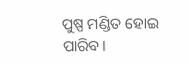ପୁଷ୍ପ ମଣ୍ଡିତ ହୋଇ ପାରିବ।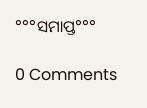°°°ସମାପ୍ତ°°°

0 Comments